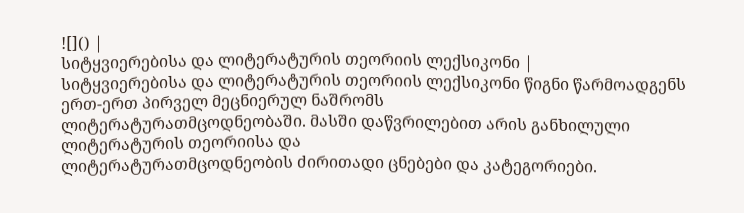![]() |
სიტყვიერებისა და ლიტერატურის თეორიის ლექსიკონი |
სიტყვიერებისა და ლიტერატურის თეორიის ლექსიკონი წიგნი წარმოადგენს ერთ-ერთ პირველ მეცნიერულ ნაშრომს
ლიტერატურათმცოდნეობაში. მასში დაწვრილებით არის განხილული ლიტერატურის თეორიისა და
ლიტერატურათმცოდნეობის ძირითადი ცნებები და კატეგორიები.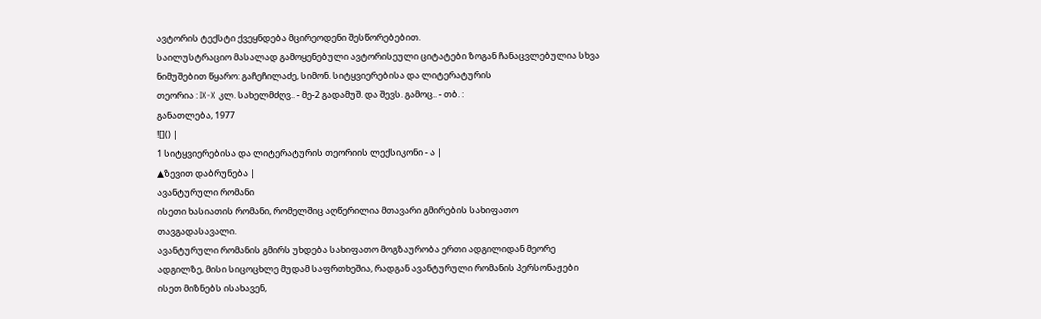ავტორის ტექსტი ქვეყნდება მცირეოდენი შესწორებებით.
საილუსტრაციო მასალად გამოყენებული ავტორისეული ციტატები ზოგან ჩანაცვლებულია სხვა
ნიმუშებით წყარო: გაჩეჩილაძე, სიმონ. სიტყვიერებისა და ლიტერატურის
თეორია : IX-X კლ. სახელმძღვ.. - მე-2 გადამუშ. და შევს. გამოც.. - თბ. :
განათლება, 1977
![]() |
1 სიტყვიერებისა და ლიტერატურის თეორიის ლექსიკონი - ა |
▲ზევით დაბრუნება |
ავანტურული რომანი
ისეთი ხასიათის რომანი, რომელშიც აღწერილია მთავარი გმირების სახიფათო
თავგადასავალი.
ავანტურული რომანის გმირს უხდება სახიფათო მოგზაურობა ერთი ადგილიდან მეორე
ადგილზე, მისი სიცოცხლე მუდამ საფრთხეშია, რადგან ავანტურული რომანის პერსონაჟები
ისეთ მიზნებს ისახავენ,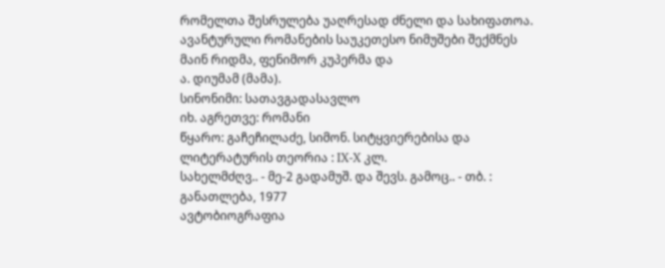რომელთა შესრულება უაღრესად ძნელი და სახიფათოა.
ავანტურული რომანების საუკეთესო ნიმუშები შექმნეს მაინ რიდმა, ფენიმორ კუპერმა და
ა. დიუმამ (მამა).
სინონიმი: სათავგადასავლო
იხ. აგრეთვე: რომანი
წყარო: გაჩეჩილაძე, სიმონ. სიტყვიერებისა და ლიტერატურის თეორია : IX-X კლ.
სახელმძღვ.. - მე-2 გადამუშ. და შევს. გამოც.. - თბ. : განათლება, 1977
ავტობიოგრაფია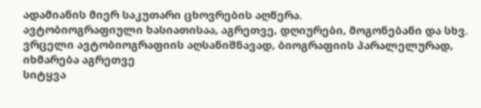ადამიანის მიერ საკუთარი ცხოვრების აღწერა.
ავტობიოგრაფიული ხასიათისაა, აგრეთვე, დღიურები, მოგონებანი და სხვ.
ვრცელი ავტობიოგრაფიის აღსანიშნავად, ბიოგრაფიის პარალელურად, იხმარება აგრეთვე
სიტყვა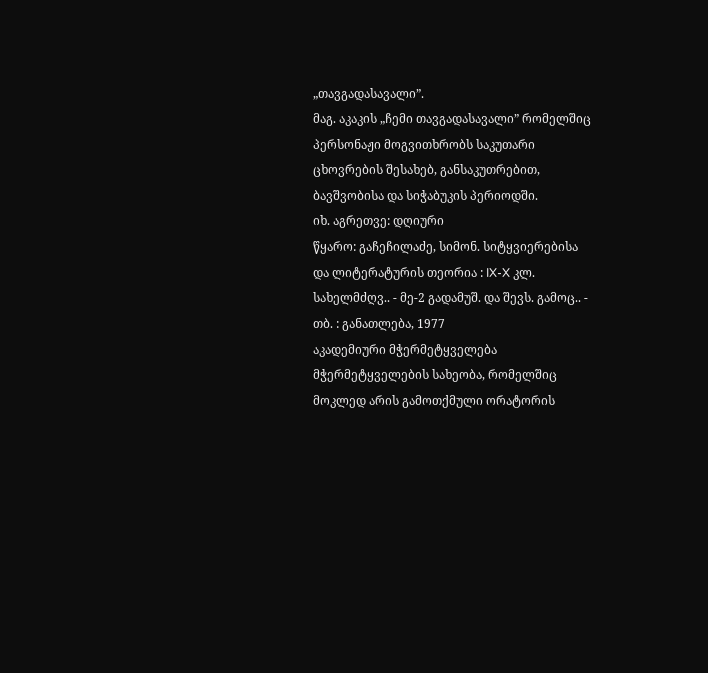„თავგადასავალი”.
მაგ. აკაკის „ჩემი თავგადასავალი” რომელშიც პერსონაჟი მოგვითხრობს საკუთარი
ცხოვრების შესახებ, განსაკუთრებით, ბავშვობისა და სიჭაბუკის პერიოდში.
იხ. აგრეთვე: დღიური
წყარო: გაჩეჩილაძე, სიმონ. სიტყვიერებისა და ლიტერატურის თეორია : IX-X კლ.
სახელმძღვ.. - მე-2 გადამუშ. და შევს. გამოც.. - თბ. : განათლება, 1977
აკადემიური მჭერმეტყველება
მჭერმეტყველების სახეობა, რომელშიც მოკლედ არის გამოთქმული ორატორის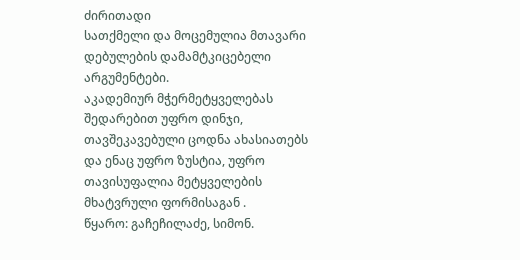ძირითადი
სათქმელი და მოცემულია მთავარი დებულების დამამტკიცებელი არგუმენტები.
აკადემიურ მჭერმეტყველებას შედარებით უფრო დინჯი, თავშეკავებული ცოდნა ახასიათებს
და ენაც უფრო ზუსტია, უფრო თავისუფალია მეტყველების მხატვრული ფორმისაგან .
წყარო: გაჩეჩილაძე, სიმონ.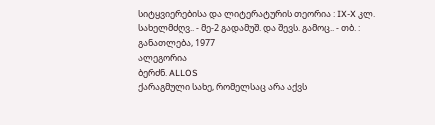სიტყვიერებისა და ლიტერატურის თეორია : IX-X კლ.
სახელმძღვ.. - მე-2 გადამუშ. და შევს. გამოც.. - თბ. : განათლება, 1977
ალეგორია
ბერძნ. ALLOS
ქარაგმული სახე, რომელსაც არა აქვს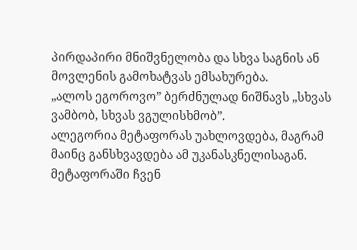პირდაპირი მნიშვნელობა და სხვა საგნის ან
მოვლენის გამოხატვას ემსახურება.
„ალოს ეგოროვო” ბერძნულად ნიშნავს „სხვას ვამბობ, სხვას ვგულისხმობ”.
ალეგორია მეტაფორას უახლოვდება, მაგრამ მაინც განსხვავდება ამ უკანასკნელისაგან.
მეტაფორაში ჩვენ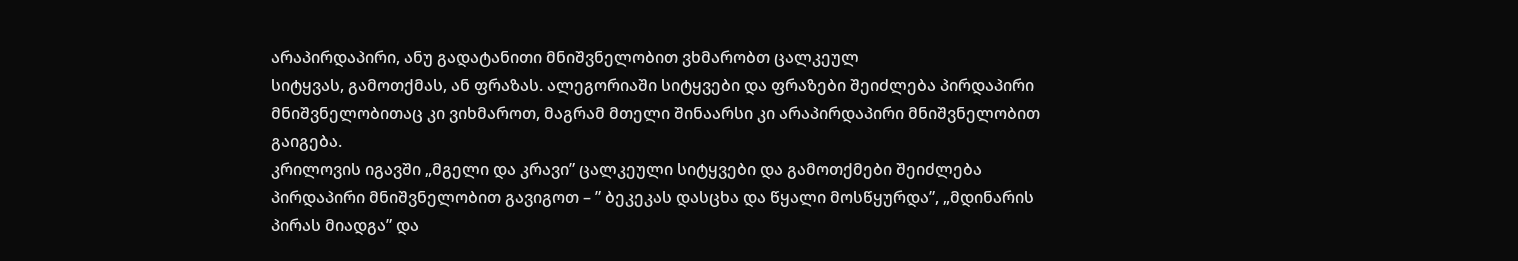არაპირდაპირი, ანუ გადატანითი მნიშვნელობით ვხმარობთ ცალკეულ
სიტყვას, გამოთქმას, ან ფრაზას. ალეგორიაში სიტყვები და ფრაზები შეიძლება პირდაპირი
მნიშვნელობითაც კი ვიხმაროთ, მაგრამ მთელი შინაარსი კი არაპირდაპირი მნიშვნელობით
გაიგება.
კრილოვის იგავში „მგელი და კრავი” ცალკეული სიტყვები და გამოთქმები შეიძლება
პირდაპირი მნიშვნელობით გავიგოთ – ” ბეკეკას დასცხა და წყალი მოსწყურდა”, „მდინარის
პირას მიადგა” და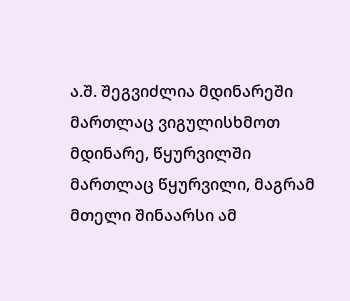ა.შ. შეგვიძლია მდინარეში მართლაც ვიგულისხმოთ მდინარე, წყურვილში
მართლაც წყურვილი, მაგრამ მთელი შინაარსი ამ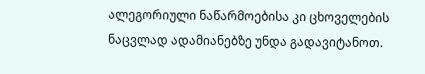ალეგორიული ნაწარმოებისა კი ცხოველების
ნაცვლად ადამიანებზე უნდა გადავიტანოთ.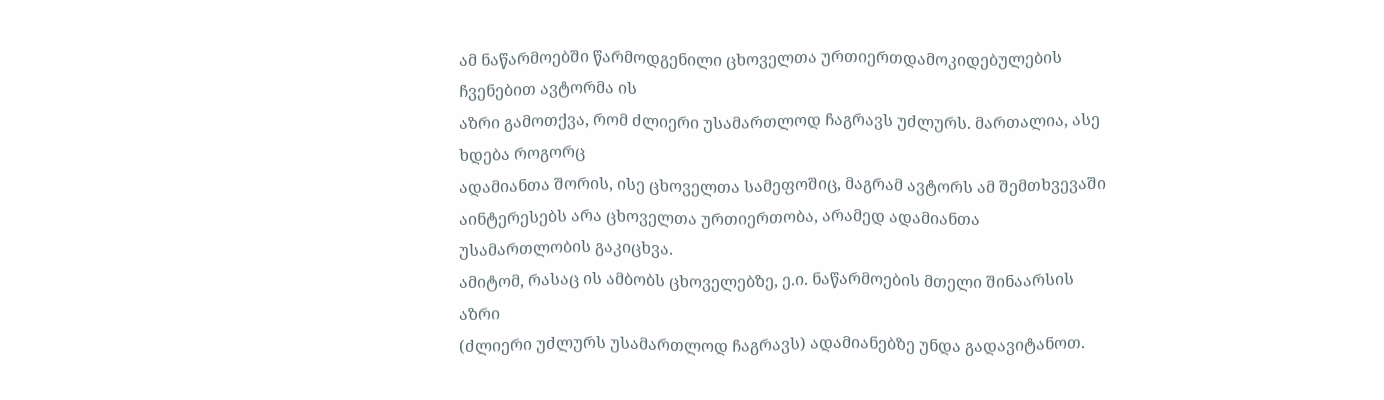ამ ნაწარმოებში წარმოდგენილი ცხოველთა ურთიერთდამოკიდებულების ჩვენებით ავტორმა ის
აზრი გამოთქვა, რომ ძლიერი უსამართლოდ ჩაგრავს უძლურს. მართალია, ასე ხდება როგორც
ადამიანთა შორის, ისე ცხოველთა სამეფოშიც, მაგრამ ავტორს ამ შემთხვევაში
აინტერესებს არა ცხოველთა ურთიერთობა, არამედ ადამიანთა უსამართლობის გაკიცხვა.
ამიტომ, რასაც ის ამბობს ცხოველებზე, ე.ი. ნაწარმოების მთელი შინაარსის აზრი
(ძლიერი უძლურს უსამართლოდ ჩაგრავს) ადამიანებზე უნდა გადავიტანოთ.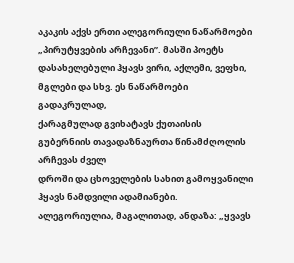აკაკის აქვს ერთი ალეგორიული ნაწარმოები „პირუტყვების არჩევანი”. მასში პოეტს
დასახელებული ჰყავს ვირი, აქლემი, ვეფხი, მგლები და სხვ. ეს ნაწარმოები გადაკრულად,
ქარაგმულად გვიხატავს ქუთაისის გუბერნიის თავადაზნაურთა წინამძღოლის არჩევას ძველ
დროში და ცხოველების სახით გამოყვანილი ჰყავს ნამდვილი ადამიანები.
ალეგორიულია, მაგალითად, ანდაზა: „ყვავს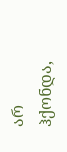არ ჰქონდა,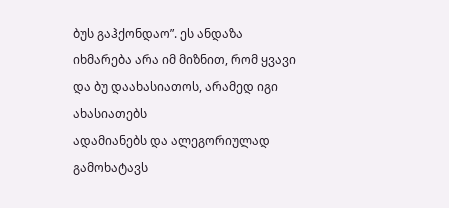ბუს გაჰქონდაო”. ეს ანდაზა
იხმარება არა იმ მიზნით, რომ ყვავი და ბუ დაახასიათოს, არამედ იგი ახასიათებს
ადამიანებს და ალეგორიულად გამოხატავს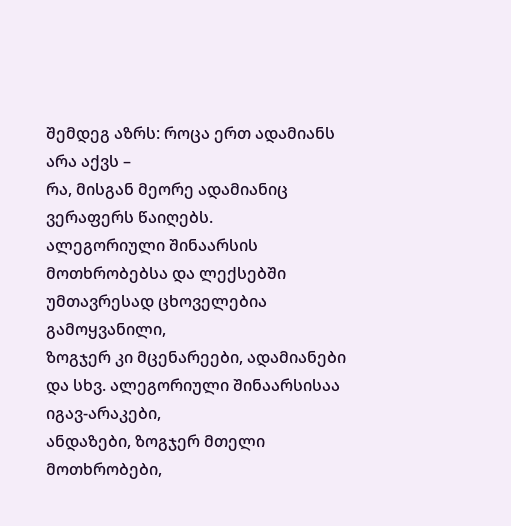შემდეგ აზრს: როცა ერთ ადამიანს არა აქვს –
რა, მისგან მეორე ადამიანიც ვერაფერს წაიღებს.
ალეგორიული შინაარსის მოთხრობებსა და ლექსებში უმთავრესად ცხოველებია გამოყვანილი,
ზოგჯერ კი მცენარეები, ადამიანები და სხვ. ალეგორიული შინაარსისაა იგავ-არაკები,
ანდაზები, ზოგჯერ მთელი მოთხრობები,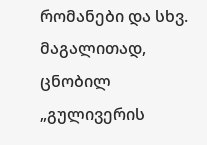რომანები და სხვ. მაგალითად, ცნობილ „გულივერის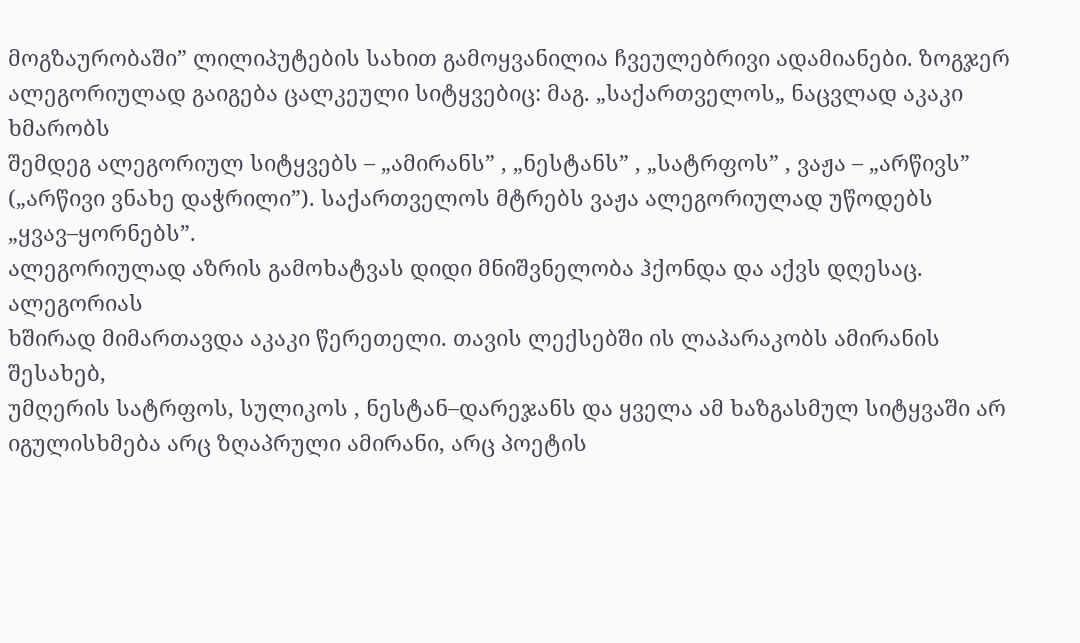მოგზაურობაში” ლილიპუტების სახით გამოყვანილია ჩვეულებრივი ადამიანები. ზოგჯერ
ალეგორიულად გაიგება ცალკეული სიტყვებიც: მაგ. „საქართველოს„ ნაცვლად აკაკი ხმარობს
შემდეგ ალეგორიულ სიტყვებს – „ამირანს” , „ნესტანს” , „სატრფოს” , ვაჟა – „არწივს”
(„არწივი ვნახე დაჭრილი”). საქართველოს მტრებს ვაჟა ალეგორიულად უწოდებს
„ყვავ–ყორნებს”.
ალეგორიულად აზრის გამოხატვას დიდი მნიშვნელობა ჰქონდა და აქვს დღესაც. ალეგორიას
ხშირად მიმართავდა აკაკი წერეთელი. თავის ლექსებში ის ლაპარაკობს ამირანის შესახებ,
უმღერის სატრფოს, სულიკოს , ნესტან–დარეჯანს და ყველა ამ ხაზგასმულ სიტყვაში არ
იგულისხმება არც ზღაპრული ამირანი, არც პოეტის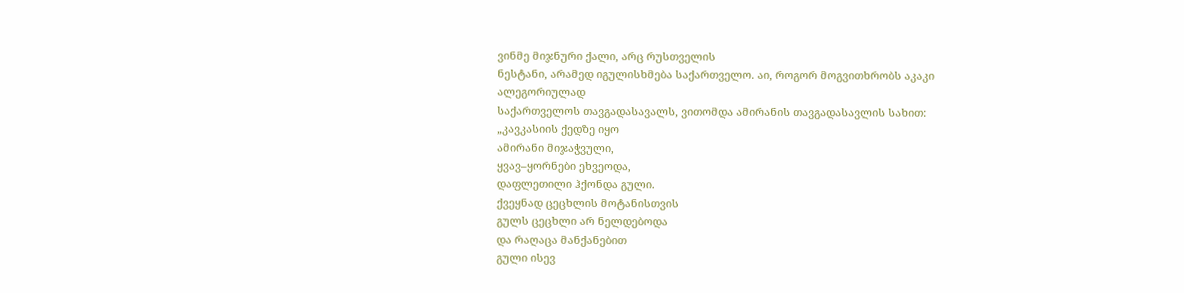ვინმე მიჯნური ქალი, არც რუსთველის
ნესტანი, არამედ იგულისხმება საქართველო. აი, როგორ მოგვითხრობს აკაკი ალეგორიულად
საქართველოს თავგადასავალს, ვითომდა ამირანის თავგადასავლის სახით:
„კავკასიის ქედზე იყო
ამირანი მიჯაჭვული,
ყვავ–ყორნები ეხვეოდა,
დაფლეთილი ჰქონდა გული.
ქვეყნად ცეცხლის მოტანისთვის
გულს ცეცხლი არ ნელდებოდა
და რაღაცა მანქანებით
გული ისევ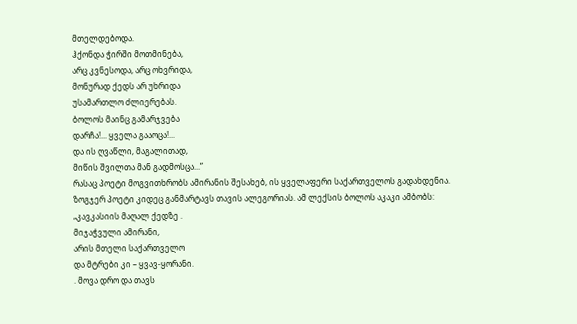მთელდებოდა.
ჰქონდა ჭირში მოთმინება,
არც კვნესოდა, არც ოხვრიდა,
მონურად ქედს არ უხრიდა
უსამართლო ძლიერებას.
ბოლოს მაინც გამარჯვება
დარჩა!... ყველა გააოცა!...
და ის ღვაწლი, მაგალითად,
მიწის შვილთა მან გადმოსცა...”
რასაც პოეტი მოგვითხრობს ამირანის შესახებ, ის ყველაფერი საქართველოს გადახდენია.
ზოგჯერ პოეტი კიდეც განმარტავს თავის ალეგორიას. ამ ლექსის ბოლოს აკაკი ამბობს:
„კავკასიის მაღალ ქედზე .
მიჯაჭვული ამირანი,
არის მთელი საქართველო
და მტრები კი – ყვავ-ყორანი.
. მოვა დრო და თავს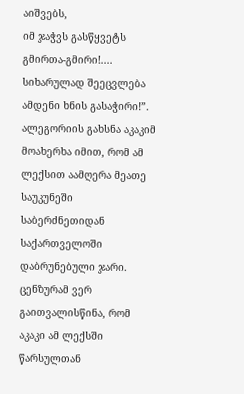აიშვებს,
იმ ჯაჭვს გასწყვეტს გმირთა-გმირი!....
სიხარულად შეეცვლება
ამდენი ხნის გასაჭირი!”.
ალეგორიის გახსნა აკაკიმ მოახერხა იმით, რომ ამ ლექსით აამღერა მეათე საუკუნეში
საბერძნეთიდან საქართველოში დაბრუნებული ჯარი. ცენზურამ ვერ გაითვალისწინა, რომ
აკაკი ამ ლექსში წარსულთან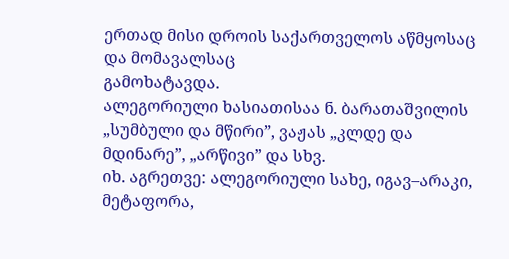ერთად მისი დროის საქართველოს აწმყოსაც და მომავალსაც
გამოხატავდა.
ალეგორიული ხასიათისაა ნ. ბარათაშვილის „სუმბული და მწირი”, ვაჟას „კლდე და
მდინარე”, „არწივი” და სხვ.
იხ. აგრეთვე: ალეგორიული სახე, იგავ–არაკი, მეტაფორა,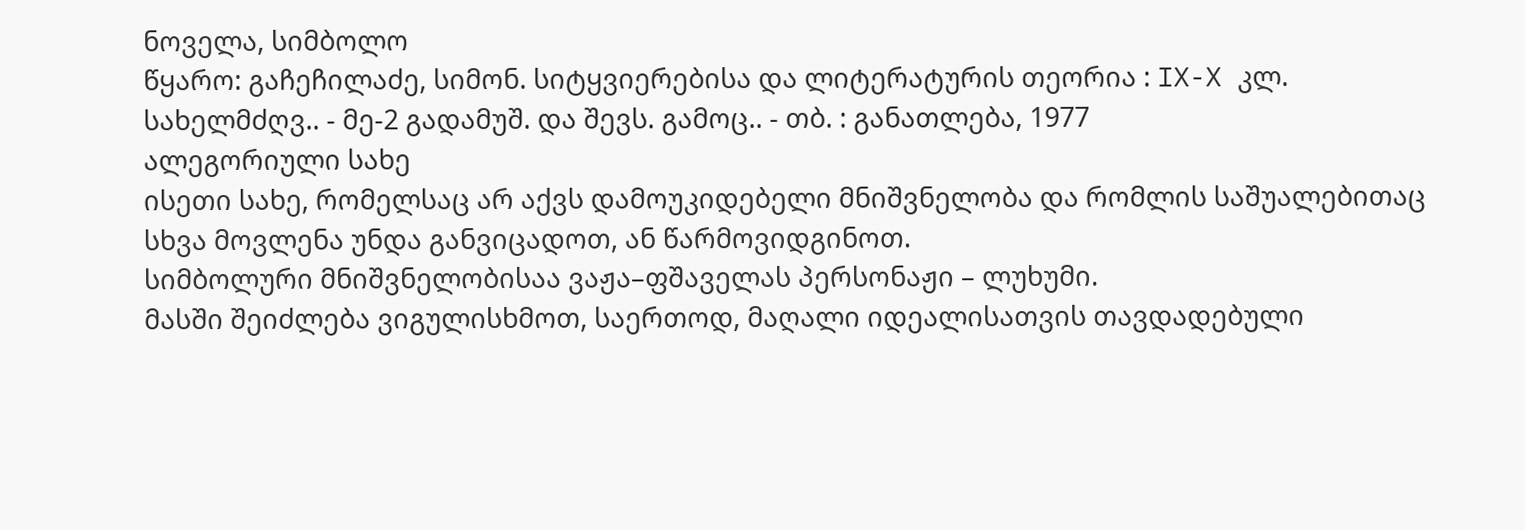ნოველა, სიმბოლო
წყარო: გაჩეჩილაძე, სიმონ. სიტყვიერებისა და ლიტერატურის თეორია : IX-X კლ.
სახელმძღვ.. - მე-2 გადამუშ. და შევს. გამოც.. - თბ. : განათლება, 1977
ალეგორიული სახე
ისეთი სახე, რომელსაც არ აქვს დამოუკიდებელი მნიშვნელობა და რომლის საშუალებითაც
სხვა მოვლენა უნდა განვიცადოთ, ან წარმოვიდგინოთ.
სიმბოლური მნიშვნელობისაა ვაჟა–ფშაველას პერსონაჟი – ლუხუმი.
მასში შეიძლება ვიგულისხმოთ, საერთოდ, მაღალი იდეალისათვის თავდადებული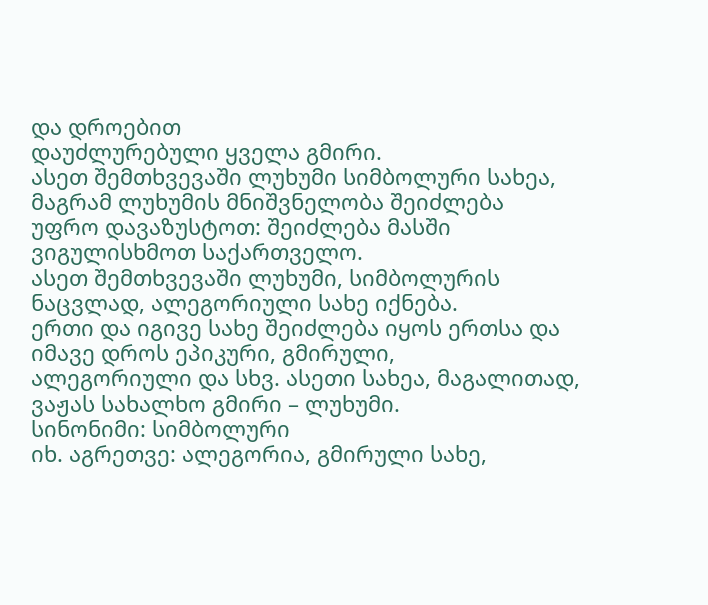და დროებით
დაუძლურებული ყველა გმირი.
ასეთ შემთხვევაში ლუხუმი სიმბოლური სახეა, მაგრამ ლუხუმის მნიშვნელობა შეიძლება
უფრო დავაზუსტოთ: შეიძლება მასში ვიგულისხმოთ საქართველო.
ასეთ შემთხვევაში ლუხუმი, სიმბოლურის ნაცვლად, ალეგორიული სახე იქნება.
ერთი და იგივე სახე შეიძლება იყოს ერთსა და იმავე დროს ეპიკური, გმირული,
ალეგორიული და სხვ. ასეთი სახეა, მაგალითად, ვაჟას სახალხო გმირი – ლუხუმი.
სინონიმი: სიმბოლური
იხ. აგრეთვე: ალეგორია, გმირული სახე,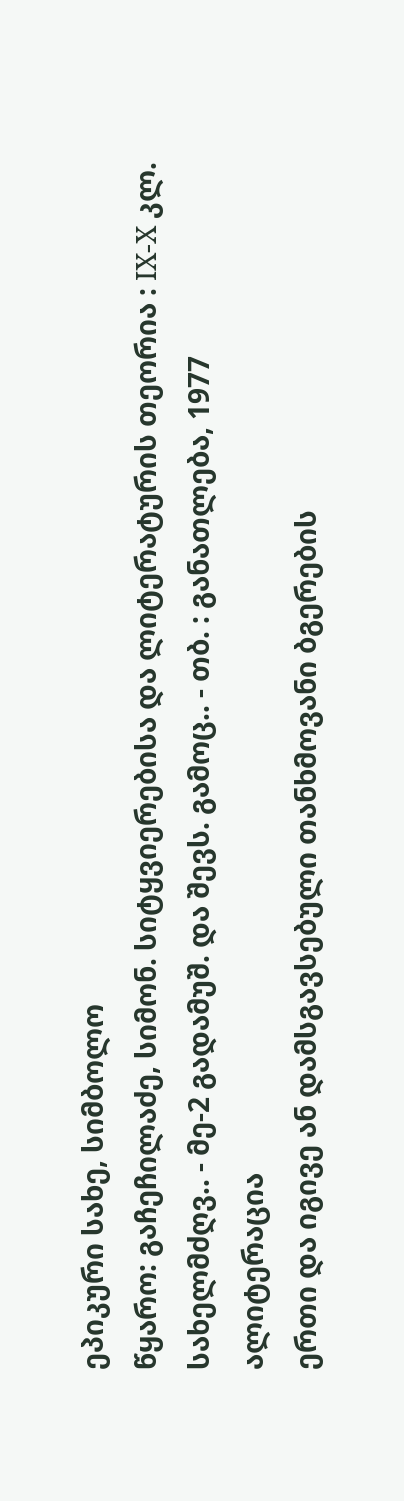ეპიკური სახე, სიმბოლო
წყარო: გაჩეჩილაძე, სიმონ. სიტყვიერებისა და ლიტერატურის თეორია : IX-X კლ.
სახელმძღვ.. - მე-2 გადამუშ. და შევს. გამოც.. - თბ. : განათლება, 1977
ალიტერაცია
ერთი და იგივე ან დამსგავსებული თანხმოვანი ბგერების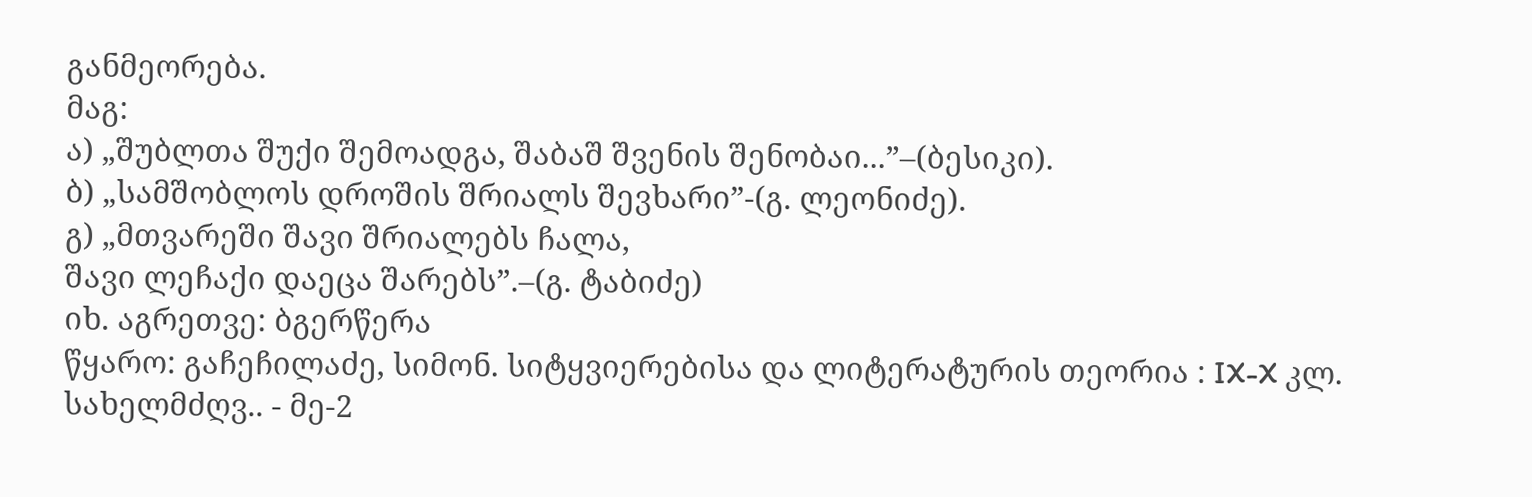განმეორება.
მაგ:
ა) „შუბლთა შუქი შემოადგა, შაბაშ შვენის შენობაი...”–(ბესიკი).
ბ) „სამშობლოს დროშის შრიალს შევხარი”-(გ. ლეონიძე).
გ) „მთვარეში შავი შრიალებს ჩალა,
შავი ლეჩაქი დაეცა შარებს”.–(გ. ტაბიძე)
იხ. აგრეთვე: ბგერწერა
წყარო: გაჩეჩილაძე, სიმონ. სიტყვიერებისა და ლიტერატურის თეორია : IX-X კლ.
სახელმძღვ.. - მე-2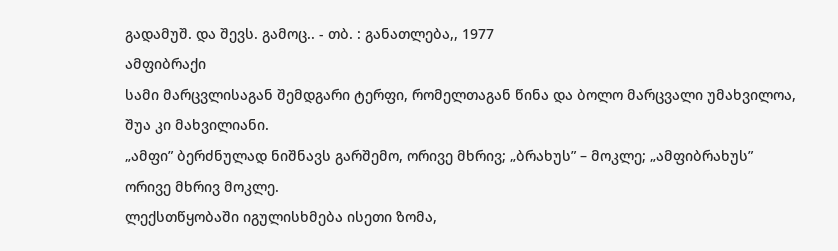გადამუშ. და შევს. გამოც.. - თბ. : განათლება,, 1977
ამფიბრაქი
სამი მარცვლისაგან შემდგარი ტერფი, რომელთაგან წინა და ბოლო მარცვალი უმახვილოა,
შუა კი მახვილიანი.
„ამფი” ბერძნულად ნიშნავს გარშემო, ორივე მხრივ; „ბრახუს” – მოკლე; „ამფიბრახუს”
ორივე მხრივ მოკლე.
ლექსთწყობაში იგულისხმება ისეთი ზომა,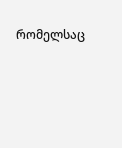რომელსაც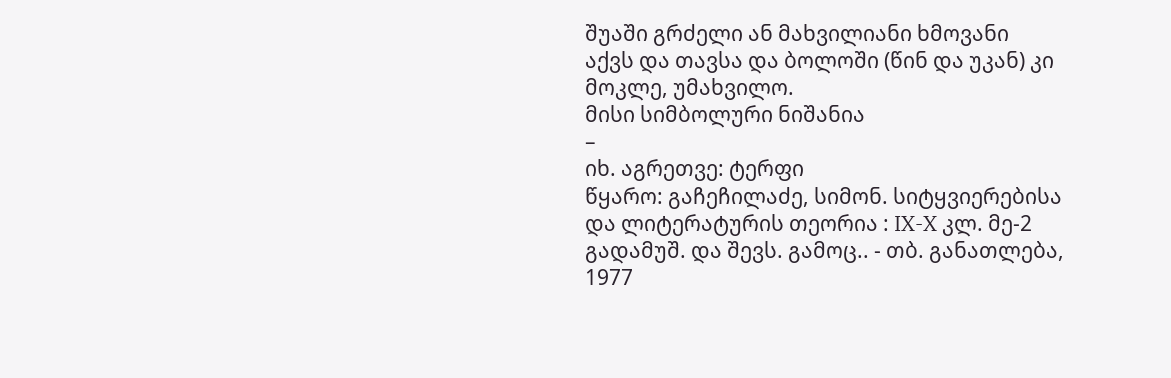შუაში გრძელი ან მახვილიანი ხმოვანი
აქვს და თავსა და ბოლოში (წინ და უკან) კი მოკლე, უმახვილო.
მისი სიმბოლური ნიშანია
–
იხ. აგრეთვე: ტერფი
წყარო: გაჩეჩილაძე, სიმონ. სიტყვიერებისა და ლიტერატურის თეორია : IX-X კლ. მე-2
გადამუშ. და შევს. გამოც.. - თბ. განათლება, 1977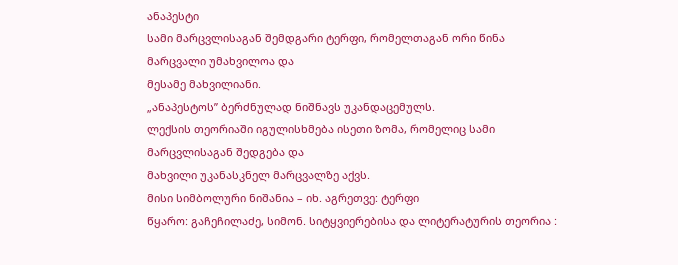ანაპესტი
სამი მარცვლისაგან შემდგარი ტერფი, რომელთაგან ორი წინა მარცვალი უმახვილოა და
მესამე მახვილიანი.
„ანაპესტოს” ბერძნულად ნიშნავს უკანდაცემულს.
ლექსის თეორიაში იგულისხმება ისეთი ზომა, რომელიც სამი მარცვლისაგან შედგება და
მახვილი უკანასკნელ მარცვალზე აქვს.
მისი სიმბოლური ნიშანია – იხ. აგრეთვე: ტერფი
წყარო: გაჩეჩილაძე, სიმონ. სიტყვიერებისა და ლიტერატურის თეორია :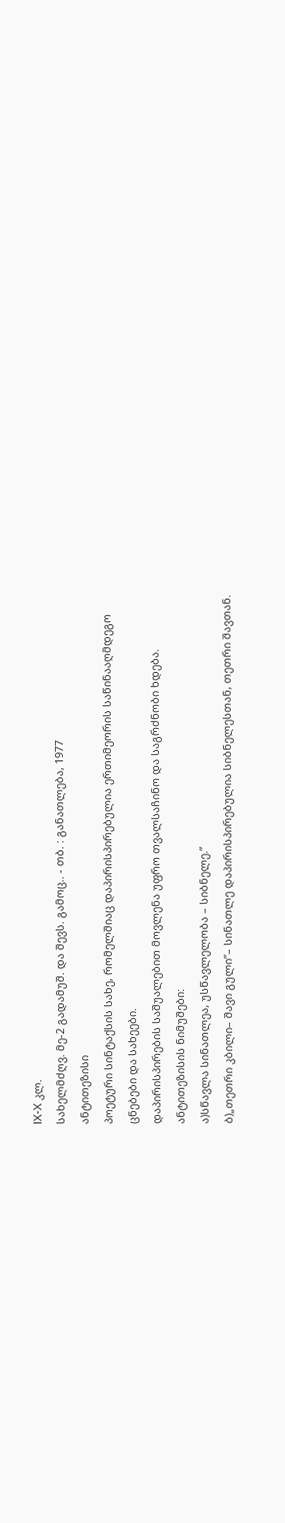IX-X კლ.
სახელმძღვ. მე-2 გადამუშ. და შევს. გამოც.. - თბ. : განათლება, 1977
ანტითეზისი
პოეტური სინტაქსის სახე, რომელშიაც დაპირისპირებულია ერთიმეორის საწინააღმდეგო
ცნებები და სახეები.
დაპირისპირების საშუალებით მოვლენა უფრო თვალსაჩინო და საგრძნობი ხდება.
ანტითეზისის ნიმუშები:
ა)სწავლა სინათლეა, უსწავლელობა – სიბნელე.”
ბ)„თეთრი კბილი– შავი გული”– სინათლე დაპირისპირებულია სიბნელესთან, თეთრი შავთან.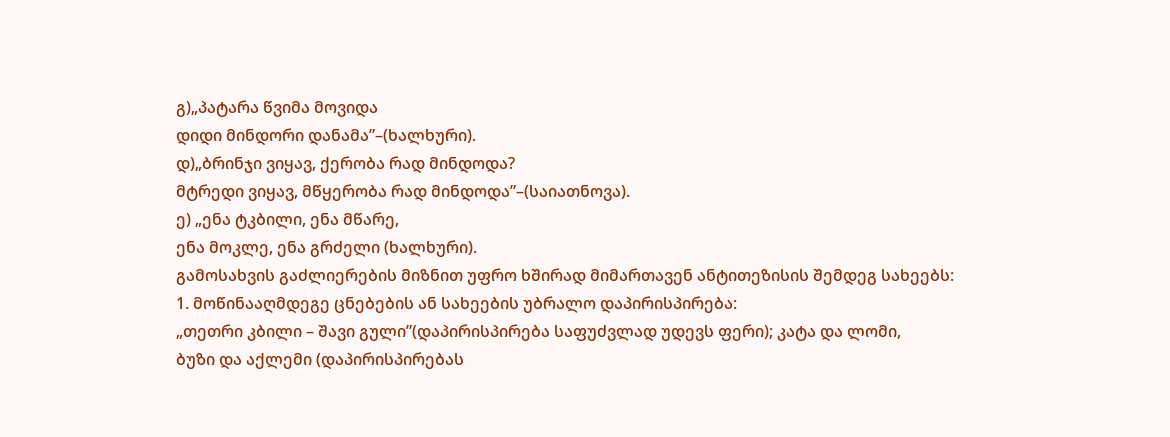გ)„პატარა წვიმა მოვიდა
დიდი მინდორი დანამა”–(ხალხური).
დ)„ბრინჯი ვიყავ, ქერობა რად მინდოდა?
მტრედი ვიყავ, მწყერობა რად მინდოდა”–(საიათნოვა).
ე) „ენა ტკბილი, ენა მწარე,
ენა მოკლე, ენა გრძელი (ხალხური).
გამოსახვის გაძლიერების მიზნით უფრო ხშირად მიმართავენ ანტითეზისის შემდეგ სახეებს:
1. მოწინააღმდეგე ცნებების ან სახეების უბრალო დაპირისპირება:
„თეთრი კბილი – შავი გული”(დაპირისპირება საფუძვლად უდევს ფერი); კატა და ლომი,
ბუზი და აქლემი (დაპირისპირებას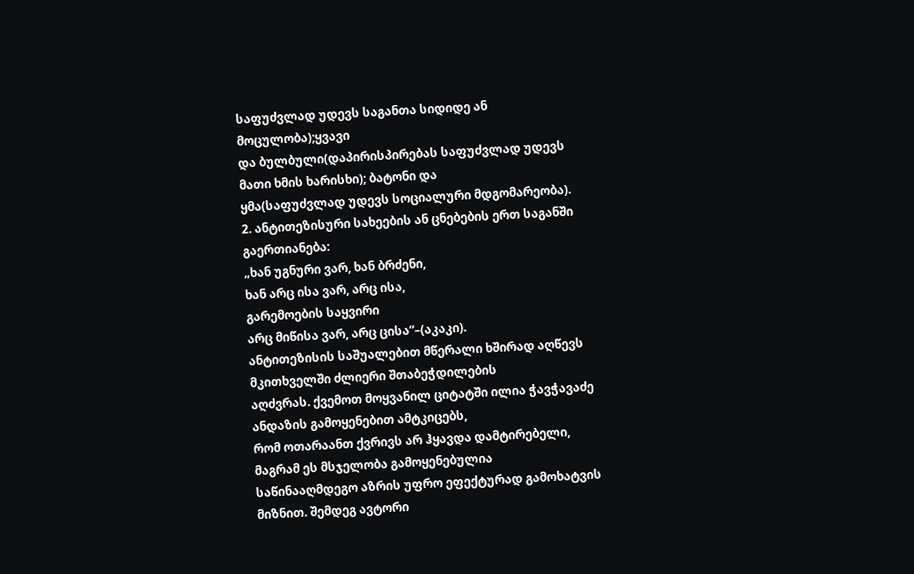საფუძვლად უდევს საგანთა სიდიდე ან მოცულობა);ყვავი
და ბულბული(დაპირისპირებას საფუძვლად უდევს მათი ხმის ხარისხი); ბატონი და
ყმა(საფუძვლად უდევს სოციალური მდგომარეობა).
2. ანტითეზისური სახეების ან ცნებების ერთ საგანში გაერთიანება:
„ხან უგნური ვარ, ხან ბრძენი,
ხან არც ისა ვარ, არც ისა,
გარემოების საყვირი
არც მიწისა ვარ, არც ცისა”–(აკაკი).
ანტითეზისის საშუალებით მწერალი ხშირად აღწევს მკითხველში ძლიერი შთაბეჭდილების
აღძვრას. ქვემოთ მოყვანილ ციტატში ილია ჭავჭავაძე ანდაზის გამოყენებით ამტკიცებს,
რომ ოთარაანთ ქვრივს არ ჰყავდა დამტირებელი, მაგრამ ეს მსჯელობა გამოყენებულია
საწინააღმდეგო აზრის უფრო ეფექტურად გამოხატვის მიზნით. შემდეგ ავტორი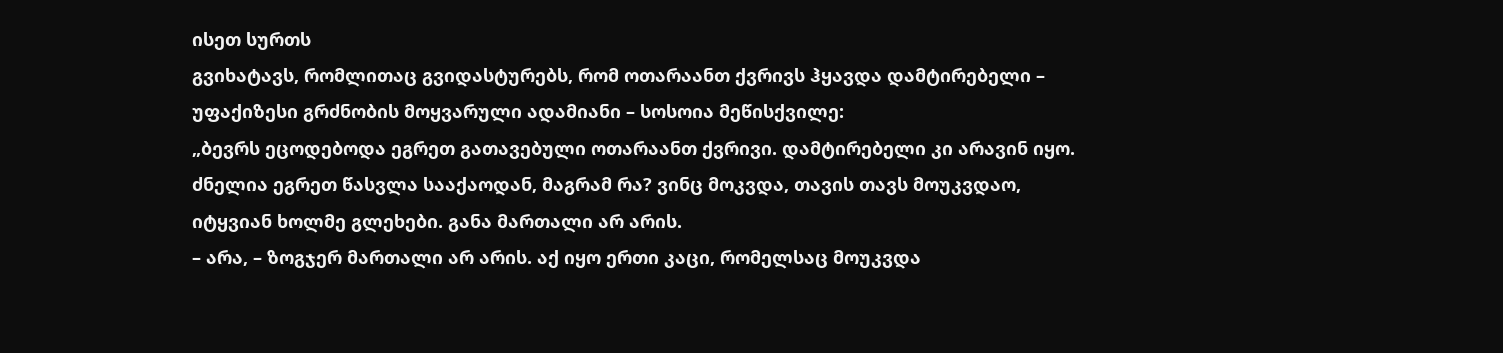ისეთ სურთს
გვიხატავს, რომლითაც გვიდასტურებს, რომ ოთარაანთ ქვრივს ჰყავდა დამტირებელი –
უფაქიზესი გრძნობის მოყვარული ადამიანი – სოსოია მეწისქვილე:
„ბევრს ეცოდებოდა ეგრეთ გათავებული ოთარაანთ ქვრივი. დამტირებელი კი არავინ იყო.
ძნელია ეგრეთ წასვლა სააქაოდან, მაგრამ რა? ვინც მოკვდა, თავის თავს მოუკვდაო,
იტყვიან ხოლმე გლეხები. განა მართალი არ არის.
– არა, – ზოგჯერ მართალი არ არის. აქ იყო ერთი კაცი, რომელსაც მოუკვდა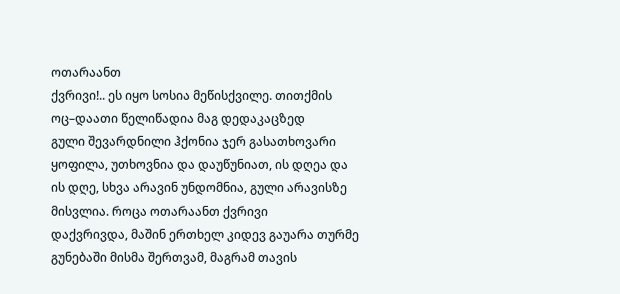ოთარაანთ
ქვრივი!.. ეს იყო სოსია მეწისქვილე. თითქმის ოც–დაათი წელიწადია მაგ დედაკაცზედ
გული შევარდნილი ჰქონია ჯერ გასათხოვარი ყოფილა, უთხოვნია და დაუწუნიათ, ის დღეა და
ის დღე, სხვა არავინ უნდომნია, გული არავისზე მისვლია. როცა ოთარაანთ ქვრივი
დაქვრივდა, მაშინ ერთხელ კიდევ გაუარა თურმე გუნებაში მისმა შერთვამ, მაგრამ თავის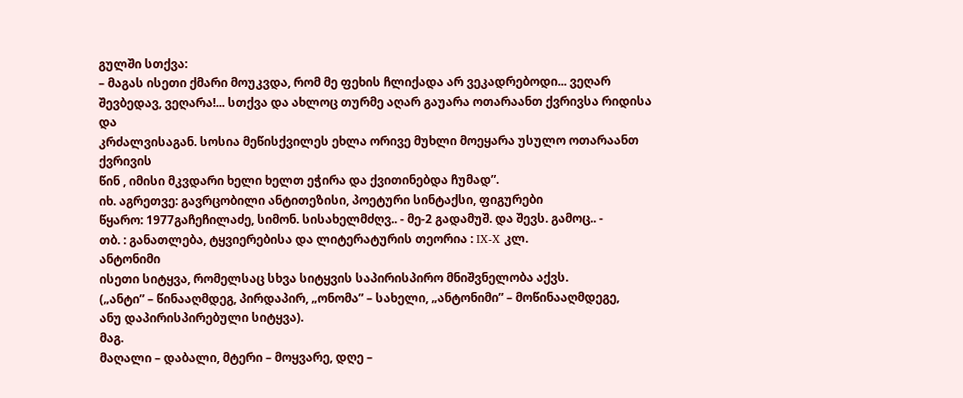გულში სთქვა:
– მაგას ისეთი ქმარი მოუკვდა, რომ მე ფეხის ჩლიქადა არ ვეკადრებოდი... ვეღარ
შევბედავ, ვეღარა!... სთქვა და ახლოც თურმე აღარ გაუარა ოთარაანთ ქვრივსა რიდისა და
კრძალვისაგან. სოსია მეწისქვილეს ეხლა ორივე მუხლი მოეყარა უსულო ოთარაანთ ქვრივის
წინ , იმისი მკვდარი ხელი ხელთ ეჭირა და ქვითინებდა ჩუმად”.
იხ. აგრეთვე: გავრცობილი ანტითეზისი, პოეტური სინტაქსი, ფიგურები
წყარო: 1977გაჩეჩილაძე, სიმონ. სისახელმძღვ.. - მე-2 გადამუშ. და შევს. გამოც.. -
თბ. : განათლება, ტყვიერებისა და ლიტერატურის თეორია : IX-X კლ.
ანტონიმი
ისეთი სიტყვა, რომელსაც სხვა სიტყვის საპირისპირო მნიშვნელობა აქვს.
(„ანტი” – წინააღმდეგ, პირდაპირ, „ონომა” – სახელი, „ანტონიმი” – მოწინააღმდეგე,
ანუ დაპირისპირებული სიტყვა).
მაგ.
მაღალი – დაბალი, მტერი – მოყვარე, დღე –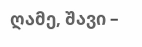ღამე, შავი –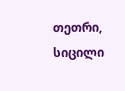თეთრი, სიცილი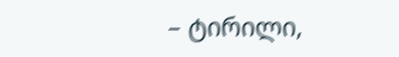– ტირილი,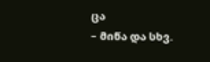ცა
– მიწა და სხვ.